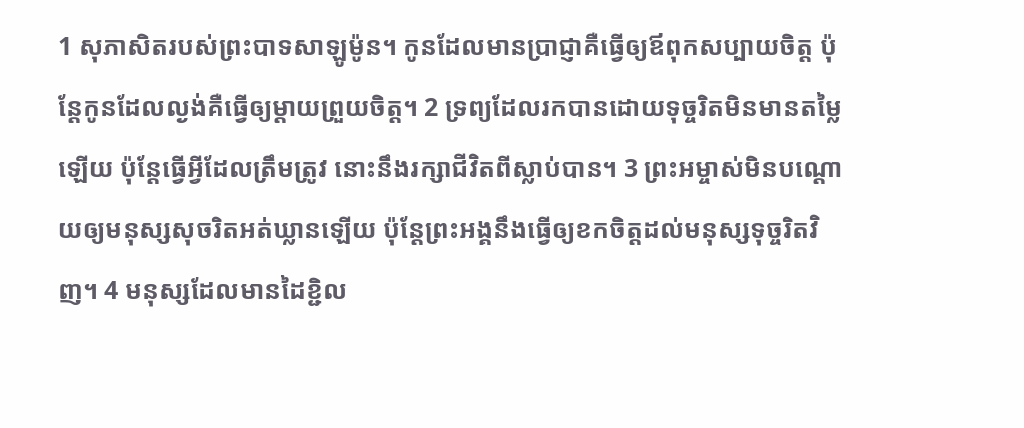1 សុភាសិតរបស់ព្រះបាទសាឡូម៉ូន។ កូនដែលមានប្រាជ្ញាគឺធ្វើឲ្យឪពុកសប្បាយចិត្ត ប៉ុន្តែកូនដែលល្ងង់គឺធ្វើឲ្យម្ដាយព្រួយចិត្ត។ 2 ទ្រព្យដែលរកបានដោយទុច្ចរិតមិនមានតម្លៃឡើយ ប៉ុន្តែធ្វើអ្វីដែលត្រឹមត្រូវ នោះនឹងរក្សាជីវិតពីស្លាប់បាន។ 3 ព្រះអម្ចាស់មិនបណ្ដោយឲ្យមនុស្សសុចរិតអត់ឃ្លានឡើយ ប៉ុន្តែព្រះអង្គនឹងធ្វើឲ្យខកចិត្តដល់មនុស្សទុច្ចរិតវិញ។ 4 មនុស្សដែលមានដៃខ្ជិល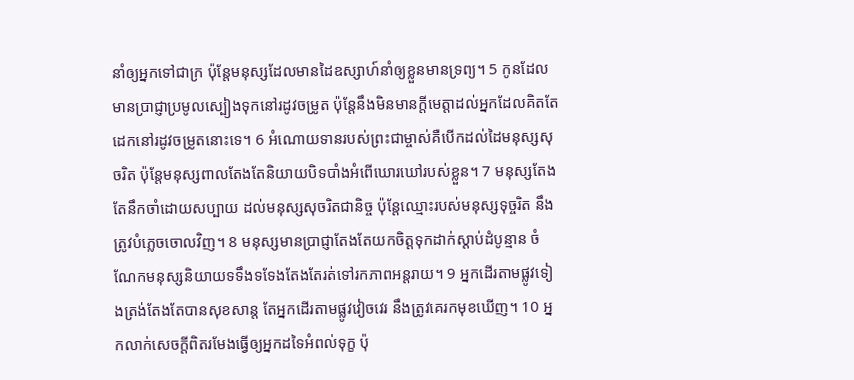នាំឲ្យអ្នកទៅជាក្រ ប៉ុន្តែមនុស្សដែលមានដៃឧស្សាហ៍នាំឲ្យខ្លួនមានទ្រព្យ។ 5 កូនដែលមានប្រាជ្ញាប្រមូលស្បៀងទុកនៅរដូវចម្រូត ប៉ុន្តែនឹងមិនមានក្តីមេត្តាដល់អ្នកដែលគិតតែដេកនៅរដូវចម្រូតនោះទេ។ 6 អំណោយទានរបស់ព្រះជាម្ចាស់គឺបើកដល់ដៃមនុស្សសុចរិត ប៉ុន្តែមនុស្សពាលតែងតែនិយាយបិទបាំងអំពើឃោរឃៅរបស់ខ្លួន។ 7 មនុស្សតែងតែនឹកចាំដោយសប្បាយ ដល់មនុស្សសុចរិតជានិច្ច ប៉ុន្តែឈ្មោះរបស់មនុស្សទុច្ចរិត នឹងត្រូវបំភេ្លចចោលវិញ។ 8 មនុស្សមានប្រាជ្ញាតែងតែយកចិត្តទុកដាក់ស្ដាប់ដំបូន្មាន ចំណែកមនុស្សនិយាយទទឹងទទែងតែងតែរត់ទៅរកភាពអន្តរាយ។ 9 អ្នកដើរតាមផ្លូវទៀងត្រង់តែងតែបានសុខសាន្ត តែអ្នកដើរតាមផ្លូវវៀចវេរ នឹងត្រូវគេរកមុខឃើញ។ 10 អ្នកលាក់សេចក្ដីពិតរមែងធ្វើឲ្យអ្នកដទៃអំពល់ទុក្ខ ប៉ុ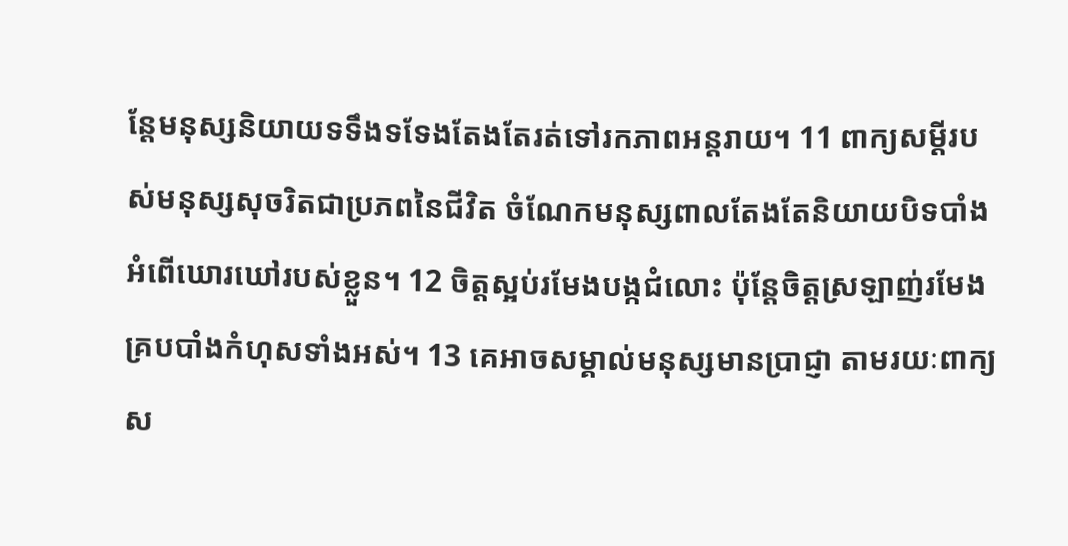ន្តែមនុស្សនិយាយទទឹងទទែងតែងតែរត់ទៅរកភាពអន្តរាយ។ 11 ពាក្យសម្ដីរបស់មនុស្សសុចរិតជាប្រភពនៃជីវិត ចំណែកមនុស្សពាលតែងតែនិយាយបិទបាំងអំពើឃោរឃៅរបស់ខ្លួន។ 12 ចិត្តស្អប់រមែងបង្កជំលោះ ប៉ុន្តែចិត្តស្រឡាញ់រមែងគ្របបាំងកំហុសទាំងអស់។ 13 គេអាចសម្គាល់មនុស្សមានប្រាជ្ញា តាមរយៈពាក្យស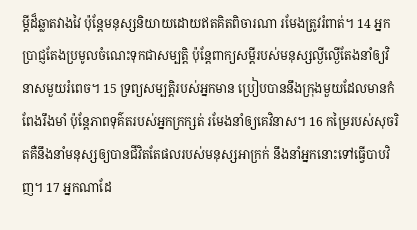ម្ដីដ៏ឆ្លាតវាងវៃ ប៉ុន្តែមនុស្សនិយាយដោយឥតគិតពិចារណា រមែងត្រូវរំពាត់។ 14 អ្នកប្រាជ្ញតែងប្រមូលចំណេះទុកជាសម្បត្តិ ប៉ុន្តែពាក្យសម្ដីរបស់មនុស្សល្ងីល្ងើតែងនាំឲ្យវិនាសមួយរំពេច។ 15 ទ្រព្យសម្បត្តិរបស់អ្នកមាន ប្រៀបបាននឹងក្រុងមួយដែលមានកំពែងរឹងមាំ ប៉ុន្តែភាពទុគ៌តរបស់អ្នកក្រក្សត់ រមែងនាំឲ្យគេវិនាស។ 16 កម្រៃរបស់សុចរិតគឺនឹងនាំមនុស្សឲ្យបានជីវិតតែផលរបស់មនុស្សអាក្រក់ នឹងនាំអ្នកនោះទៅធ្វើបាបវិញ។ 17 អ្នកណាដែ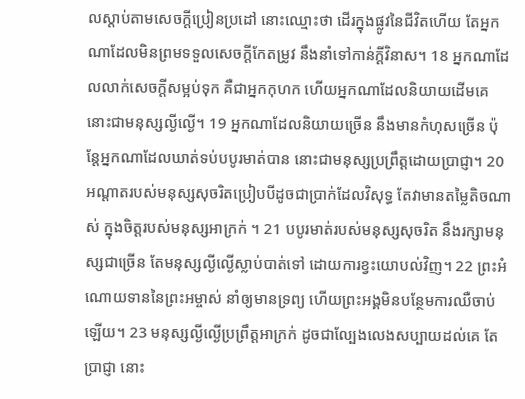លស្តាប់តាមសេចក្ដីប្រៀនប្រដៅ នោះឈ្មោះថា ដើរក្នុងផ្លូវនៃជីវិតហើយ តែអ្នកណាដែលមិនព្រមទទួលសេចក្ដីកែតម្រូវ នឹងនាំទៅកាន់ក្តីវិនាស។ 18 អ្នកណាដែលលាក់សេចក្ដីសម្អប់ទុក គឺជាអ្នកកុហក ហើយអ្នកណាដែលនិយាយដើមគេ នោះជាមនុស្សល្ងីល្ងើ។ 19 អ្នកណាដែលនិយាយច្រើន នឹងមានកំហុសច្រើន ប៉ុន្តែអ្នកណាដែលឃាត់ទប់បបូរមាត់បាន នោះជាមនុស្សប្រព្រឹត្តដោយប្រាជ្ញា។ 20 អណ្ដាតរបស់មនុស្សសុចរិតប្រៀបបីដូចជាប្រាក់ដែលវិសុទ្ធ តែវាមានតម្លៃតិចណាស់ ក្នុងចិត្តរបស់មនុស្សអាក្រក់ ។ 21 បបូរមាត់របស់មនុស្សសុចរិត នឹងរក្សាមនុស្សជាច្រើន តែមនុស្សល្ងីល្ងើស្លាប់បាត់ទៅ ដោយការខ្វះយោបល់វិញ។ 22 ព្រះអំណោយទាននៃព្រះអម្ចាស់ នាំឲ្យមានទ្រព្យ ហើយព្រះអង្គមិនបន្ថែមការឈឺចាប់ឡើយ។ 23 មនុស្សល្ងីល្ងើប្រព្រឹត្តអាក្រក់ ដូចជាល្បែងលេងសប្បាយដល់គេ តែប្រាជ្ញា នោះ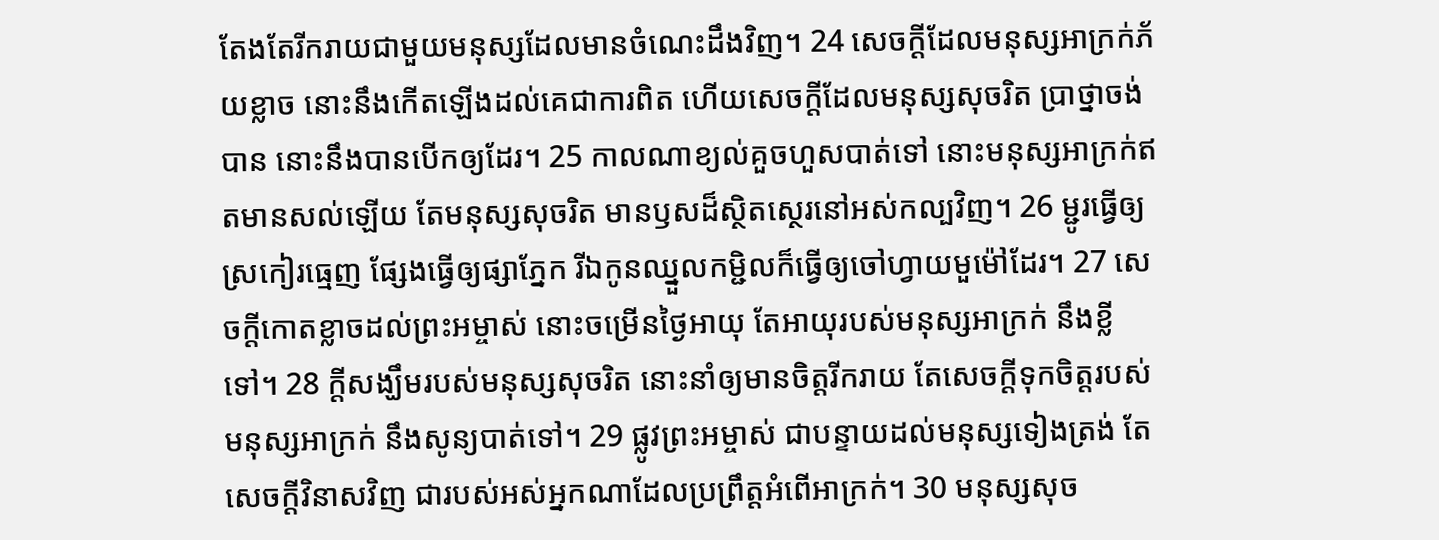តែងតែរីករាយជាមួយមនុស្សដែលមានចំណេះដឹងវិញ។ 24 សេចក្ដីដែលមនុស្សអាក្រក់ភ័យខ្លាច នោះនឹងកើតឡើងដល់គេជាការពិត ហើយសេចក្ដីដែលមនុស្សសុចរិត ប្រាថ្នាចង់បាន នោះនឹងបានបើកឲ្យដែរ។ 25 កាលណាខ្យល់គួចហួសបាត់ទៅ នោះមនុស្សអាក្រក់ឥតមានសល់ឡើយ តែមនុស្សសុចរិត មានឫសដ៏ស្ថិតស្ថេរនៅអស់កល្បវិញ។ 26 ម្ជូរធ្វើឲ្យស្រកៀរធ្មេញ ផ្សែងធ្វើឲ្យផ្សាភ្នែក រីឯកូនឈ្នួលកម្ជិលក៏ធ្វើឲ្យចៅហ្វាយមួម៉ៅដែរ។ 27 សេចក្ដីកោតខ្លាចដល់ព្រះអម្ចាស់ នោះចម្រើនថ្ងៃអាយុ តែអាយុរបស់មនុស្សអាក្រក់ នឹងខ្លីទៅ។ 28 ក្តីសង្ឃឹមរបស់មនុស្សសុចរិត នោះនាំឲ្យមានចិត្តរីករាយ តែសេចក្ដីទុកចិត្តរបស់មនុស្សអាក្រក់ នឹងសូន្យបាត់ទៅ។ 29 ផ្លូវព្រះអម្ចាស់ ជាបន្ទាយដល់មនុស្សទៀងត្រង់ តែសេចក្ដីវិនាសវិញ ជារបស់អស់អ្នកណាដែលប្រព្រឹត្តអំពើអាក្រក់។ 30 មនុស្សសុច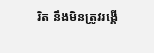រិត នឹងមិនត្រូវរង្គើ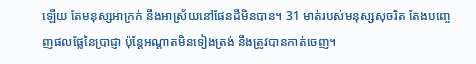ឡើយ តែមនុស្សអាក្រក់ នឹងអាស្រ័យនៅផែនដីមិនបាន។ 31 មាត់របស់មនុស្សសុចរិត តែងបញ្ចេញផលផ្លែនៃប្រាជ្ញា ប៉ុន្តែអណ្ដាតមិនទៀងត្រង់ នឹងត្រូវបានកាត់ចេញ។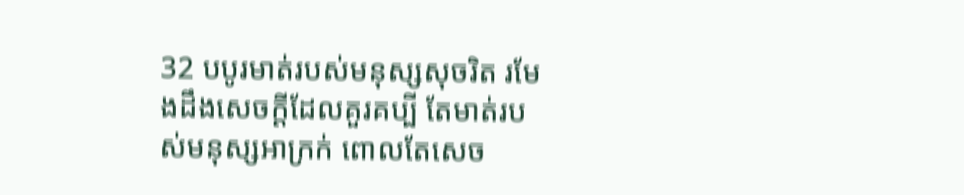32 បបូរមាត់របស់មនុស្សសុចរិត រមែងដឹងសេចក្ដីដែលគួរគប្បី តែមាត់របស់មនុស្សអាក្រក់ ពោលតែសេច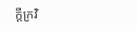ក្ដីក្រវិ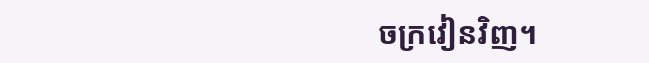ចក្រវៀនវិញ។